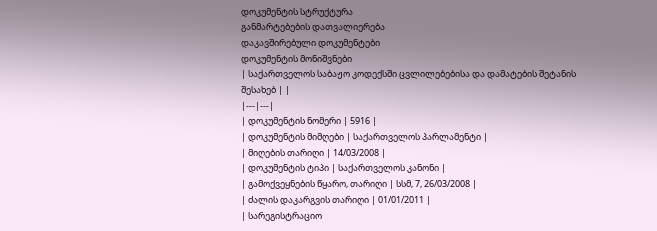დოკუმენტის სტრუქტურა
განმარტებების დათვალიერება
დაკავშირებული დოკუმენტები
დოკუმენტის მონიშვნები
| საქართველოს საბაჟო კოდექსში ცვლილებებისა და დამატების შეტანის შესახებ | |
|---|---|
| დოკუმენტის ნომერი | 5916 |
| დოკუმენტის მიმღები | საქართველოს პარლამენტი |
| მიღების თარიღი | 14/03/2008 |
| დოკუმენტის ტიპი | საქართველოს კანონი |
| გამოქვეყნების წყარო, თარიღი | სსმ, 7, 26/03/2008 |
| ძალის დაკარგვის თარიღი | 01/01/2011 |
| სარეგისტრაციო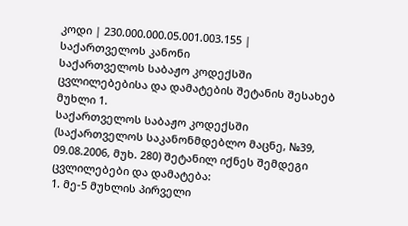კოდი | 230.000.000.05.001.003.155 |
საქართველოს კანონი
საქართველოს საბაჟო კოდექსში ცვლილებებისა და დამატების შეტანის შესახებ
მუხლი 1.
საქართველოს საბაჟო კოდექსში (საქართველოს საკანონმდებლო მაცნე, №39, 09.08.2006, მუხ. 280) შეტანილ იქნეს შემდეგი ცვლილებები და დამატება:
1. მე-5 მუხლის პირველი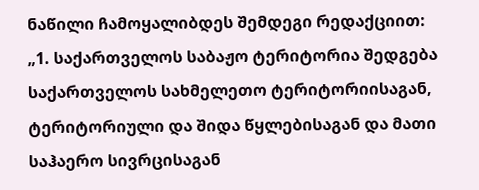ნაწილი ჩამოყალიბდეს შემდეგი რედაქციით:
„1. საქართველოს საბაჟო ტერიტორია შედგება საქართველოს სახმელეთო ტერიტორიისაგან, ტერიტორიული და შიდა წყლებისაგან და მათი საჰაერო სივრცისაგან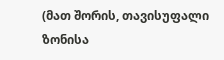(მათ შორის, თავისუფალი ზონისა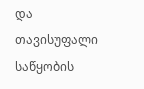და თავისუფალი საწყობის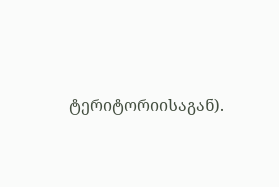ტერიტორიისაგან).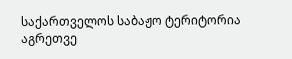საქართველოს საბაჟო ტერიტორია აგრეთვე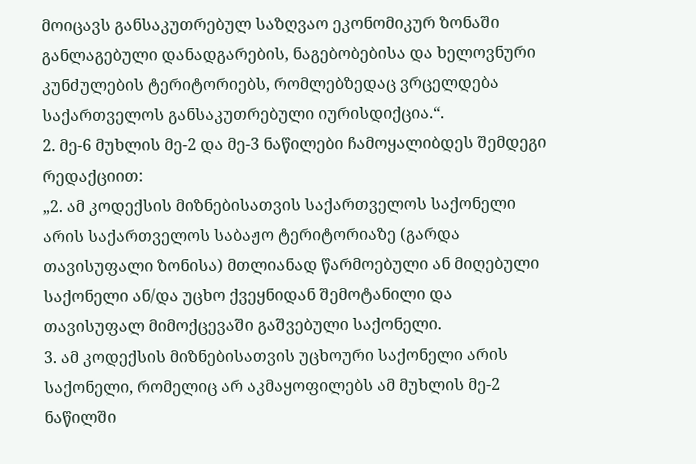მოიცავს განსაკუთრებულ საზღვაო ეკონომიკურ ზონაში განლაგებული დანადგარების, ნაგებობებისა და ხელოვნური კუნძულების ტერიტორიებს, რომლებზედაც ვრცელდება საქართველოს განსაკუთრებული იურისდიქცია.“.
2. მე-6 მუხლის მე-2 და მე-3 ნაწილები ჩამოყალიბდეს შემდეგი რედაქციით:
„2. ამ კოდექსის მიზნებისათვის საქართველოს საქონელი არის საქართველოს საბაჟო ტერიტორიაზე (გარდა თავისუფალი ზონისა) მთლიანად წარმოებული ან მიღებული საქონელი ან/და უცხო ქვეყნიდან შემოტანილი და თავისუფალ მიმოქცევაში გაშვებული საქონელი.
3. ამ კოდექსის მიზნებისათვის უცხოური საქონელი არის საქონელი, რომელიც არ აკმაყოფილებს ამ მუხლის მე-2 ნაწილში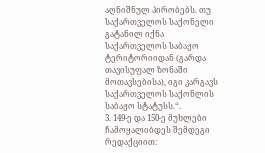აღნიშნულ პირობებს. თუ საქართველოს საქონელი გატანილ იქნა საქართველოს საბაჟო ტერიტორიიდან (გარდა თავისუფალ ზონაში მოთავსებისა), იგი კარგავს საქართველოს საქონლის საბაჟო სტატუსს.“.
3. 149-ე და 150-ე მუხლები ჩამოყალიბდეს შემდეგი რედაქციით: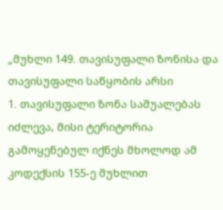„მუხლი 149. თავისუფალი ზონისა და თავისუფალი საწყობის არსი
1. თავისუფალი ზონა საშუალებას იძლევა, მისი ტერიტორია გამოყენებულ იქნეს მხოლოდ ამ კოდექსის 155-ე მუხლით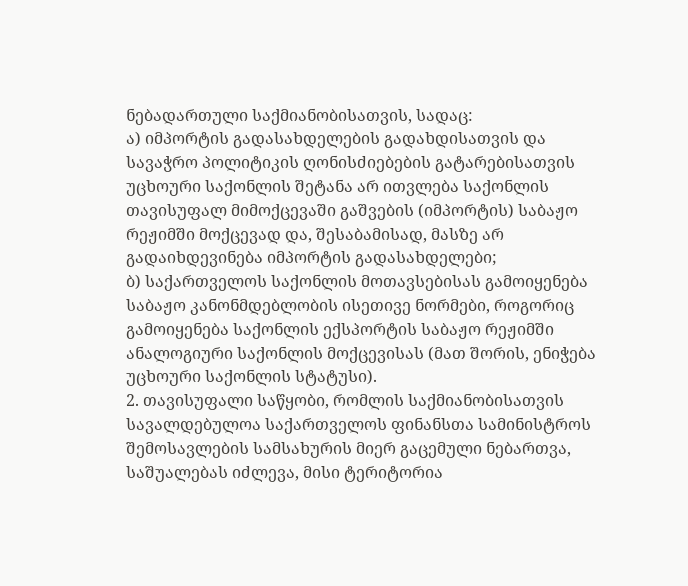ნებადართული საქმიანობისათვის, სადაც:
ა) იმპორტის გადასახდელების გადახდისათვის და სავაჭრო პოლიტიკის ღონისძიებების გატარებისათვის უცხოური საქონლის შეტანა არ ითვლება საქონლის თავისუფალ მიმოქცევაში გაშვების (იმპორტის) საბაჟო რეჟიმში მოქცევად და, შესაბამისად, მასზე არ გადაიხდევინება იმპორტის გადასახდელები;
ბ) საქართველოს საქონლის მოთავსებისას გამოიყენება საბაჟო კანონმდებლობის ისეთივე ნორმები, როგორიც გამოიყენება საქონლის ექსპორტის საბაჟო რეჟიმში ანალოგიური საქონლის მოქცევისას (მათ შორის, ენიჭება უცხოური საქონლის სტატუსი).
2. თავისუფალი საწყობი, რომლის საქმიანობისათვის სავალდებულოა საქართველოს ფინანსთა სამინისტროს შემოსავლების სამსახურის მიერ გაცემული ნებართვა, საშუალებას იძლევა, მისი ტერიტორია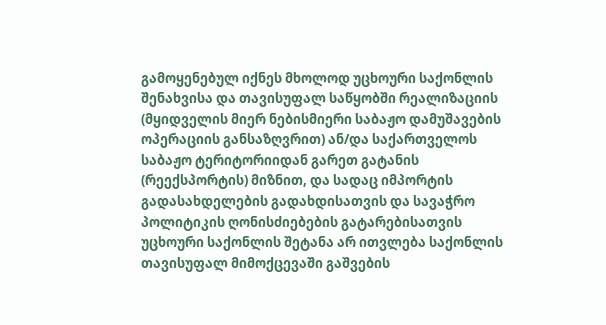გამოყენებულ იქნეს მხოლოდ უცხოური საქონლის შენახვისა და თავისუფალ საწყობში რეალიზაციის (მყიდველის მიერ ნებისმიერი საბაჟო დამუშავების ოპერაციის განსაზღვრით) ან/და საქართველოს საბაჟო ტერიტორიიდან გარეთ გატანის (რეექსპორტის) მიზნით, და სადაც იმპორტის გადასახდელების გადახდისათვის და სავაჭრო პოლიტიკის ღონისძიებების გატარებისათვის უცხოური საქონლის შეტანა არ ითვლება საქონლის თავისუფალ მიმოქცევაში გაშვების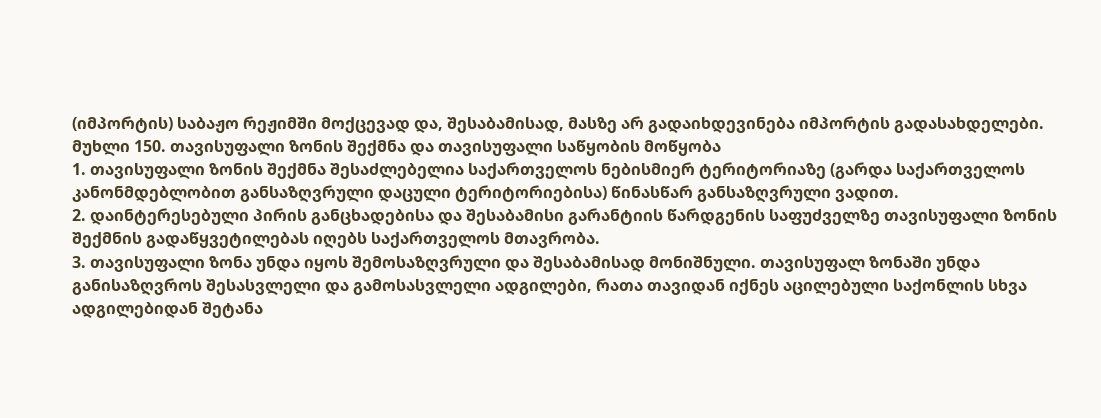(იმპორტის) საბაჟო რეჟიმში მოქცევად და, შესაბამისად, მასზე არ გადაიხდევინება იმპორტის გადასახდელები.
მუხლი 150. თავისუფალი ზონის შექმნა და თავისუფალი საწყობის მოწყობა
1. თავისუფალი ზონის შექმნა შესაძლებელია საქართველოს ნებისმიერ ტერიტორიაზე (გარდა საქართველოს კანონმდებლობით განსაზღვრული დაცული ტერიტორიებისა) წინასწარ განსაზღვრული ვადით.
2. დაინტერესებული პირის განცხადებისა და შესაბამისი გარანტიის წარდგენის საფუძველზე თავისუფალი ზონის შექმნის გადაწყვეტილებას იღებს საქართველოს მთავრობა.
3. თავისუფალი ზონა უნდა იყოს შემოსაზღვრული და შესაბამისად მონიშნული. თავისუფალ ზონაში უნდა განისაზღვროს შესასვლელი და გამოსასვლელი ადგილები, რათა თავიდან იქნეს აცილებული საქონლის სხვა ადგილებიდან შეტანა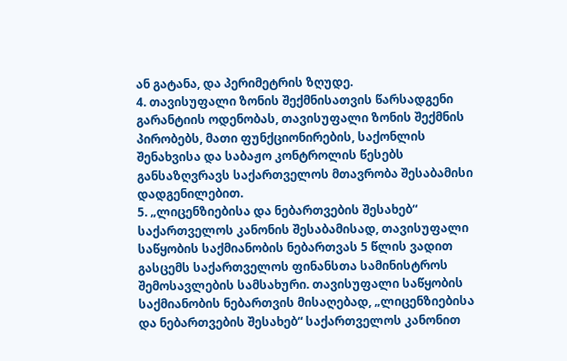ან გატანა, და პერიმეტრის ზღუდე.
4. თავისუფალი ზონის შექმნისათვის წარსადგენი გარანტიის ოდენობას, თავისუფალი ზონის შექმნის პირობებს, მათი ფუნქციონირების, საქონლის შენახვისა და საბაჟო კონტროლის წესებს განსაზღვრავს საქართველოს მთავრობა შესაბამისი დადგენილებით.
5. „ლიცენზიებისა და ნებართვების შესახებ“ საქართველოს კანონის შესაბამისად, თავისუფალი საწყობის საქმიანობის ნებართვას 5 წლის ვადით გასცემს საქართველოს ფინანსთა სამინისტროს შემოსავლების სამსახური. თავისუფალი საწყობის საქმიანობის ნებართვის მისაღებად, „ლიცენზიებისა და ნებართვების შესახებ“ საქართველოს კანონით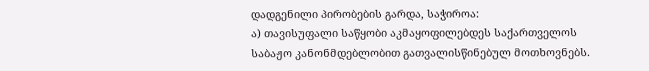დადგენილი პირობების გარდა, საჭიროა:
ა) თავისუფალი საწყობი აკმაყოფილებდეს საქართველოს საბაჟო კანონმდებლობით გათვალისწინებულ მოთხოვნებს.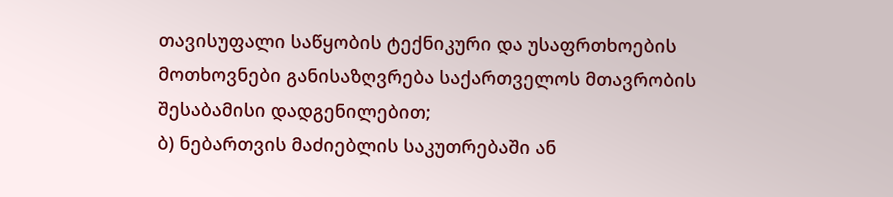თავისუფალი საწყობის ტექნიკური და უსაფრთხოების მოთხოვნები განისაზღვრება საქართველოს მთავრობის შესაბამისი დადგენილებით;
ბ) ნებართვის მაძიებლის საკუთრებაში ან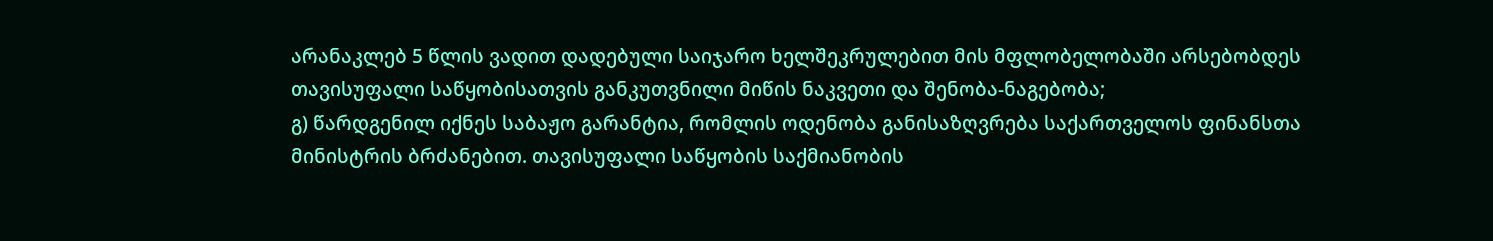არანაკლებ 5 წლის ვადით დადებული საიჯარო ხელშეკრულებით მის მფლობელობაში არსებობდეს თავისუფალი საწყობისათვის განკუთვნილი მიწის ნაკვეთი და შენობა-ნაგებობა;
გ) წარდგენილ იქნეს საბაჟო გარანტია, რომლის ოდენობა განისაზღვრება საქართველოს ფინანსთა მინისტრის ბრძანებით. თავისუფალი საწყობის საქმიანობის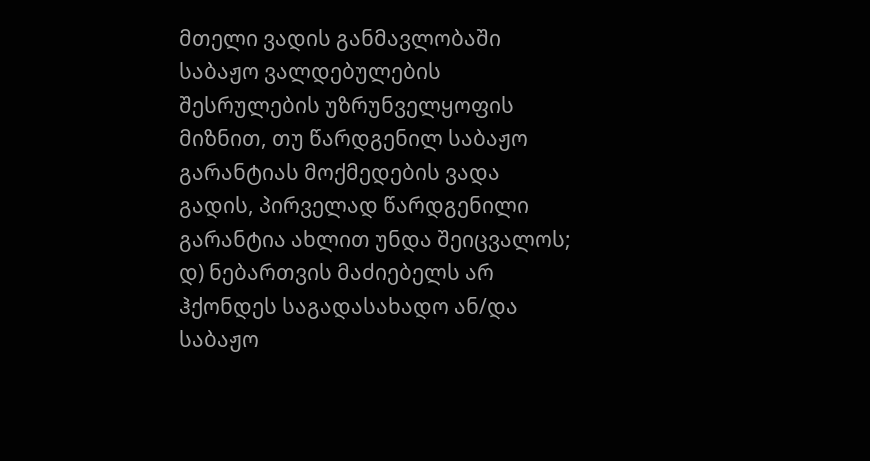მთელი ვადის განმავლობაში საბაჟო ვალდებულების შესრულების უზრუნველყოფის მიზნით, თუ წარდგენილ საბაჟო გარანტიას მოქმედების ვადა გადის, პირველად წარდგენილი გარანტია ახლით უნდა შეიცვალოს;
დ) ნებართვის მაძიებელს არ ჰქონდეს საგადასახადო ან/და საბაჟო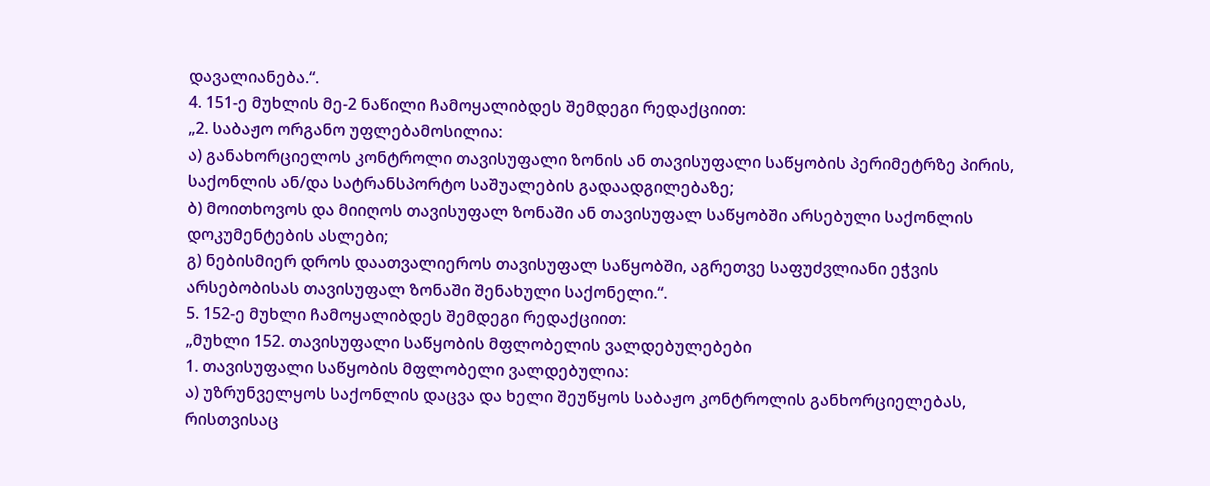დავალიანება.“.
4. 151-ე მუხლის მე-2 ნაწილი ჩამოყალიბდეს შემდეგი რედაქციით:
„2. საბაჟო ორგანო უფლებამოსილია:
ა) განახორციელოს კონტროლი თავისუფალი ზონის ან თავისუფალი საწყობის პერიმეტრზე პირის, საქონლის ან/და სატრანსპორტო საშუალების გადაადგილებაზე;
ბ) მოითხოვოს და მიიღოს თავისუფალ ზონაში ან თავისუფალ საწყობში არსებული საქონლის დოკუმენტების ასლები;
გ) ნებისმიერ დროს დაათვალიეროს თავისუფალ საწყობში, აგრეთვე საფუძვლიანი ეჭვის არსებობისას თავისუფალ ზონაში შენახული საქონელი.“.
5. 152-ე მუხლი ჩამოყალიბდეს შემდეგი რედაქციით:
„მუხლი 152. თავისუფალი საწყობის მფლობელის ვალდებულებები
1. თავისუფალი საწყობის მფლობელი ვალდებულია:
ა) უზრუნველყოს საქონლის დაცვა და ხელი შეუწყოს საბაჟო კონტროლის განხორციელებას, რისთვისაც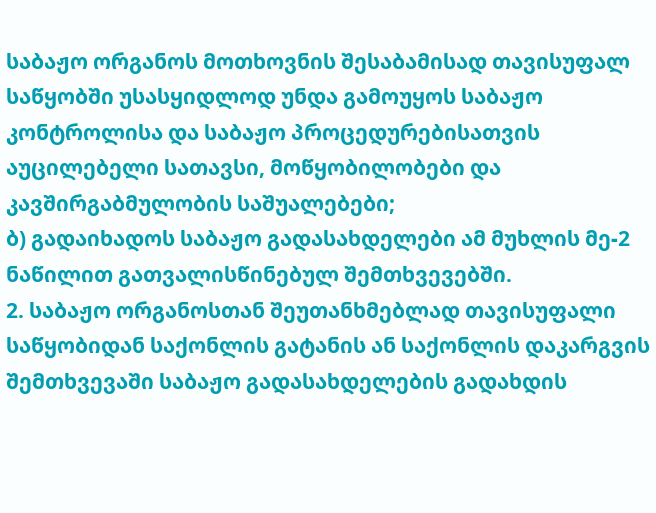საბაჟო ორგანოს მოთხოვნის შესაბამისად თავისუფალ საწყობში უსასყიდლოდ უნდა გამოუყოს საბაჟო კონტროლისა და საბაჟო პროცედურებისათვის აუცილებელი სათავსი, მოწყობილობები და კავშირგაბმულობის საშუალებები;
ბ) გადაიხადოს საბაჟო გადასახდელები ამ მუხლის მე-2 ნაწილით გათვალისწინებულ შემთხვევებში.
2. საბაჟო ორგანოსთან შეუთანხმებლად თავისუფალი საწყობიდან საქონლის გატანის ან საქონლის დაკარგვის შემთხვევაში საბაჟო გადასახდელების გადახდის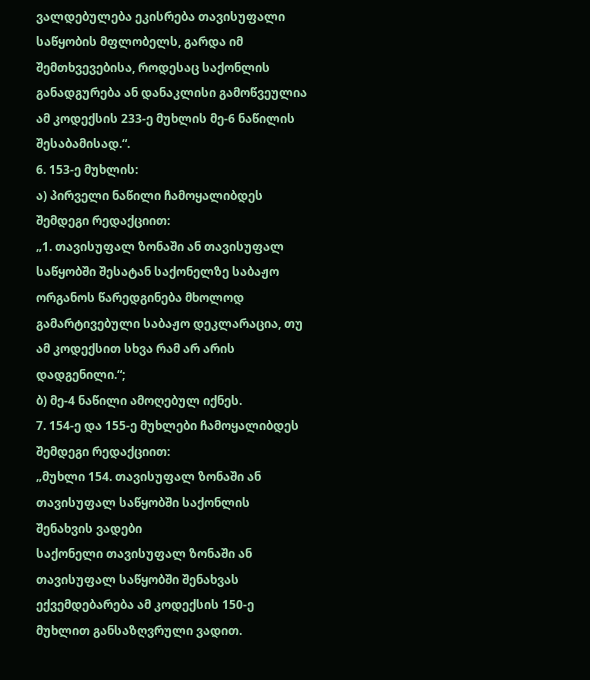ვალდებულება ეკისრება თავისუფალი საწყობის მფლობელს, გარდა იმ შემთხვევებისა, როდესაც საქონლის განადგურება ან დანაკლისი გამოწვეულია ამ კოდექსის 233-ე მუხლის მე-6 ნაწილის შესაბამისად.“.
6. 153-ე მუხლის:
ა) პირველი ნაწილი ჩამოყალიბდეს შემდეგი რედაქციით:
„1. თავისუფალ ზონაში ან თავისუფალ საწყობში შესატან საქონელზე საბაჟო ორგანოს წარედგინება მხოლოდ გამარტივებული საბაჟო დეკლარაცია, თუ ამ კოდექსით სხვა რამ არ არის დადგენილი.“;
ბ) მე-4 ნაწილი ამოღებულ იქნეს.
7. 154-ე და 155-ე მუხლები ჩამოყალიბდეს შემდეგი რედაქციით:
„მუხლი 154. თავისუფალ ზონაში ან თავისუფალ საწყობში საქონლის შენახვის ვადები
საქონელი თავისუფალ ზონაში ან თავისუფალ საწყობში შენახვას ექვემდებარება ამ კოდექსის 150-ე მუხლით განსაზღვრული ვადით.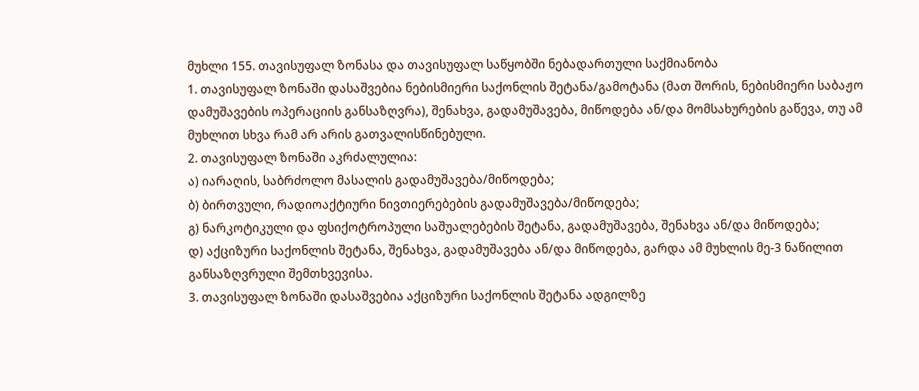მუხლი 155. თავისუფალ ზონასა და თავისუფალ საწყობში ნებადართული საქმიანობა
1. თავისუფალ ზონაში დასაშვებია ნებისმიერი საქონლის შეტანა/გამოტანა (მათ შორის, ნებისმიერი საბაჟო დამუშავების ოპერაციის განსაზღვრა), შენახვა, გადამუშავება, მიწოდება ან/და მომსახურების გაწევა, თუ ამ მუხლით სხვა რამ არ არის გათვალისწინებული.
2. თავისუფალ ზონაში აკრძალულია:
ა) იარაღის, საბრძოლო მასალის გადამუშავება/მიწოდება;
ბ) ბირთვული, რადიოაქტიური ნივთიერებების გადამუშავება/მიწოდება;
გ) ნარკოტიკული და ფსიქოტროპული საშუალებების შეტანა, გადამუშავება, შენახვა ან/და მიწოდება;
დ) აქციზური საქონლის შეტანა, შენახვა, გადამუშავება ან/და მიწოდება, გარდა ამ მუხლის მე-3 ნაწილით განსაზღვრული შემთხვევისა.
3. თავისუფალ ზონაში დასაშვებია აქციზური საქონლის შეტანა ადგილზე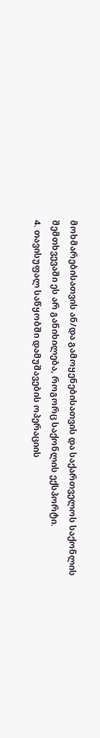მოხმარებისათვის ან/და გამოყენებისათვის და საქართველოს საქონლის შემთხვევაში ეს არ განიხილება, როგორც საქონლის ექსპორტი.
4. თავისუფალ საწყობში დამუშავების ოპერაციის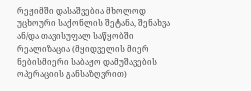რეჟიმში დასაშვებია მხოლოდ უცხოური საქონლის შეტანა, შენახვა ან/და თავისუფალ საწყობში რეალიზაცია (მყიდველის მიერ ნებისმიერი საბაჟო დამუშავების ოპერაციის განსაზღვრით)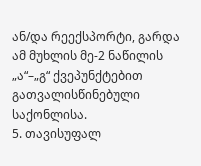ან/და რეექსპორტი, გარდა ამ მუხლის მე-2 ნაწილის „ა“–„გ“ ქვეპუნქტებით გათვალისწინებული საქონლისა.
5. თავისუფალ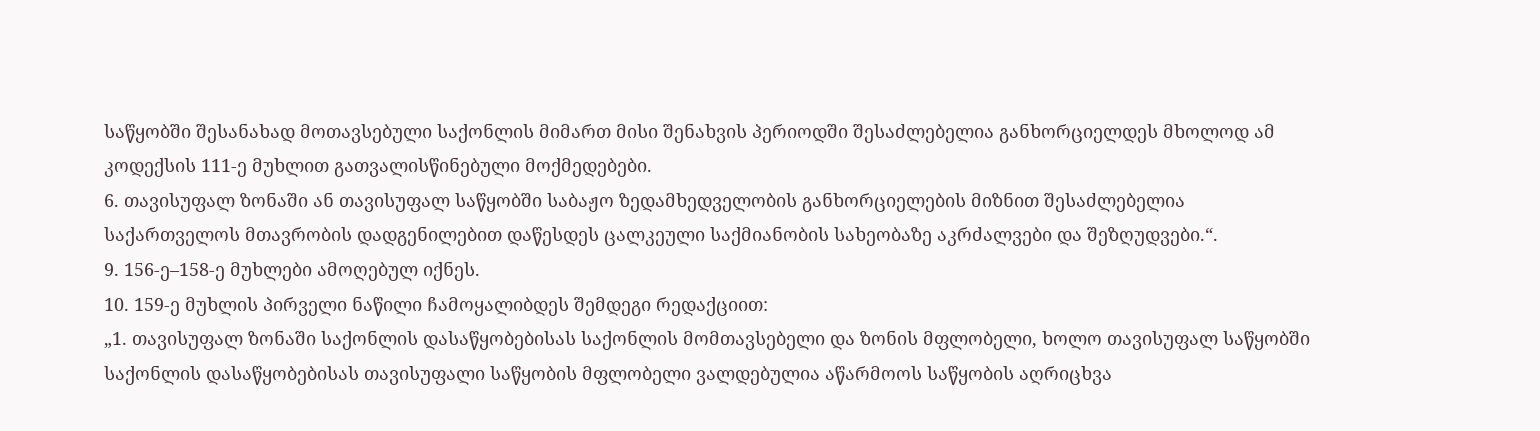საწყობში შესანახად მოთავსებული საქონლის მიმართ მისი შენახვის პერიოდში შესაძლებელია განხორციელდეს მხოლოდ ამ კოდექსის 111-ე მუხლით გათვალისწინებული მოქმედებები.
6. თავისუფალ ზონაში ან თავისუფალ საწყობში საბაჟო ზედამხედველობის განხორციელების მიზნით შესაძლებელია საქართველოს მთავრობის დადგენილებით დაწესდეს ცალკეული საქმიანობის სახეობაზე აკრძალვები და შეზღუდვები.“.
9. 156-ე–158-ე მუხლები ამოღებულ იქნეს.
10. 159-ე მუხლის პირველი ნაწილი ჩამოყალიბდეს შემდეგი რედაქციით:
„1. თავისუფალ ზონაში საქონლის დასაწყობებისას საქონლის მომთავსებელი და ზონის მფლობელი, ხოლო თავისუფალ საწყობში საქონლის დასაწყობებისას თავისუფალი საწყობის მფლობელი ვალდებულია აწარმოოს საწყობის აღრიცხვა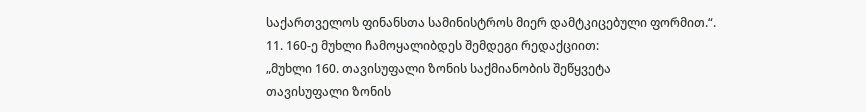საქართველოს ფინანსთა სამინისტროს მიერ დამტკიცებული ფორმით.“.
11. 160-ე მუხლი ჩამოყალიბდეს შემდეგი რედაქციით:
„მუხლი 160. თავისუფალი ზონის საქმიანობის შეწყვეტა
თავისუფალი ზონის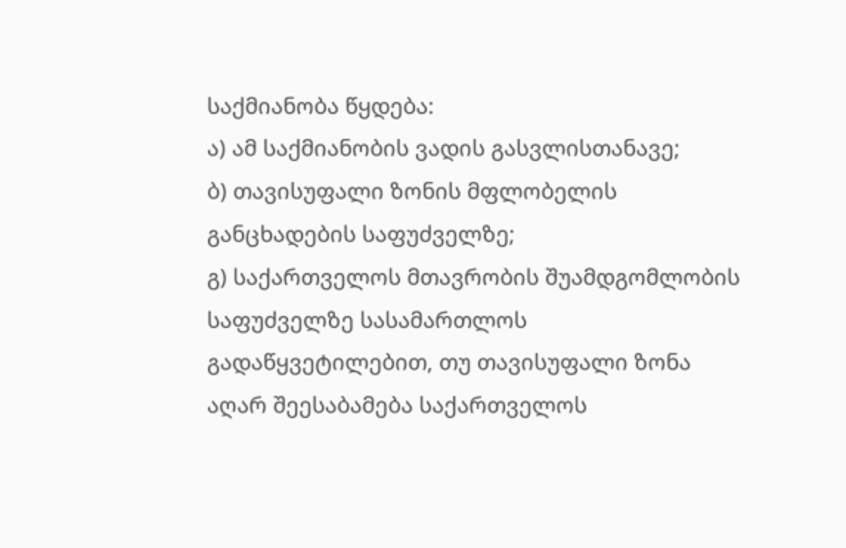საქმიანობა წყდება:
ა) ამ საქმიანობის ვადის გასვლისთანავე;
ბ) თავისუფალი ზონის მფლობელის განცხადების საფუძველზე;
გ) საქართველოს მთავრობის შუამდგომლობის საფუძველზე სასამართლოს გადაწყვეტილებით, თუ თავისუფალი ზონა აღარ შეესაბამება საქართველოს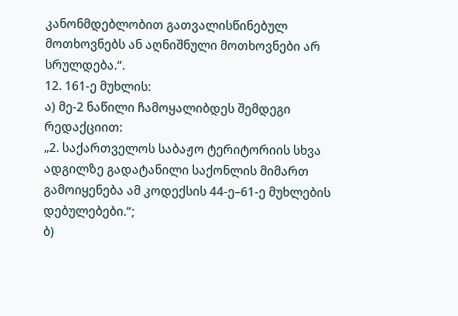კანონმდებლობით გათვალისწინებულ მოთხოვნებს ან აღნიშნული მოთხოვნები არ სრულდება.“.
12. 161-ე მუხლის:
ა) მე-2 ნაწილი ჩამოყალიბდეს შემდეგი რედაქციით:
„2. საქართველოს საბაჟო ტერიტორიის სხვა ადგილზე გადატანილი საქონლის მიმართ გამოიყენება ამ კოდექსის 44-ე–61-ე მუხლების დებულებები.“;
ბ)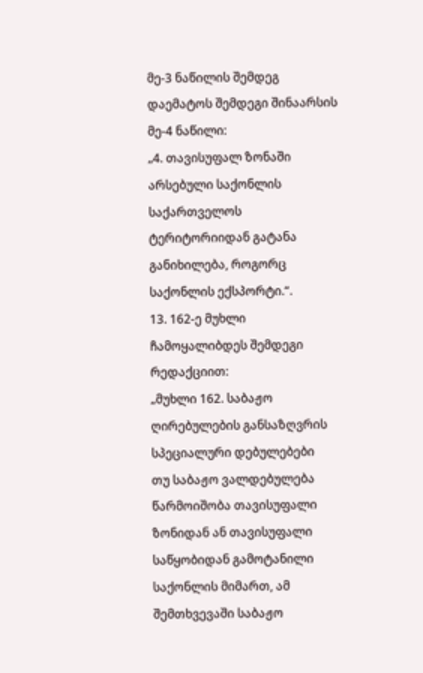მე-3 ნაწილის შემდეგ დაემატოს შემდეგი შინაარსის მე-4 ნაწილი:
„4. თავისუფალ ზონაში არსებული საქონლის საქართველოს ტერიტორიიდან გატანა განიხილება, როგორც საქონლის ექსპორტი.“.
13. 162-ე მუხლი ჩამოყალიბდეს შემდეგი რედაქციით:
„მუხლი 162. საბაჟო ღირებულების განსაზღვრის სპეციალური დებულებები
თუ საბაჟო ვალდებულება წარმოიშობა თავისუფალი ზონიდან ან თავისუფალი საწყობიდან გამოტანილი საქონლის მიმართ, ამ შემთხვევაში საბაჟო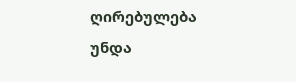ღირებულება უნდა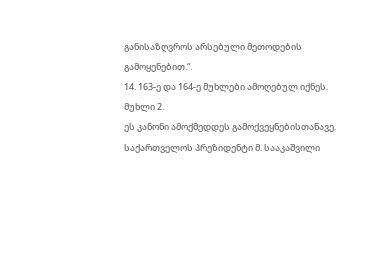განისაზღვროს არსებული მეთოდების გამოყენებით.“.
14. 163-ე და 164-ე მუხლები ამოღებულ იქნეს.
მუხლი 2.
ეს კანონი ამოქმედდეს გამოქვეყნებისთანავე.
საქართველოს პრეზიდენტი მ. სააკაშვილი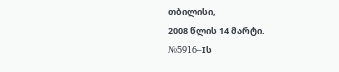თბილისი,
2008 წლის 14 მარტი.
№5916–Iს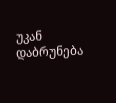უკან დაბრუნება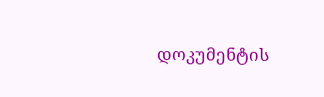დოკუმენტის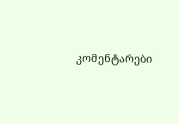კომენტარები